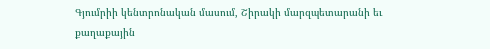Գյումրիի կենտրոնական մասում, Շիրակի մարզպետարանի եւ քաղաքային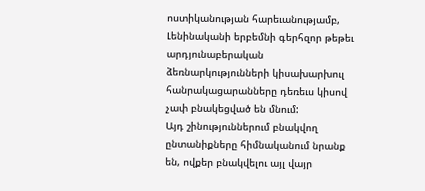ոստիկանության հարեւանությամբ, Լենինականի երբեմնի գերհզոր թեթեւ արդյունաբերական ձեռնարկությունների կիսախարխուլ հանրակացարանները դեռեւս կիսով չափ բնակեցված են մնում:
Այդ շինություններում բնակվող ընտանիքները հիմնականում նրանք են, ովքեր բնակվելու այլ վայր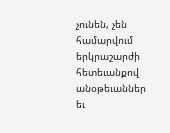չունեն, չեն համարվում երկրաշարժի հետեւանքով անօթեւաններ եւ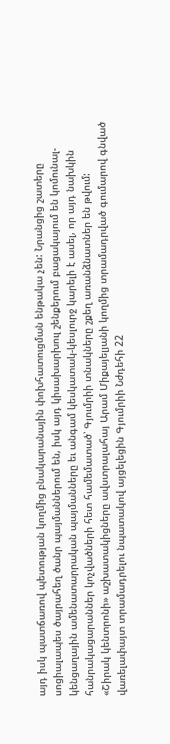այդ իսկ պատճառով պետության կողմից բնակարանային փոխհատուցման ենթակա չեն: Նրանցից շատերը սոցիալապես ծայրահեղ ծանր պայմաններում են, իսկ այդ կիսախարխուլ շենքերում բացակայում են կոմունալ-կենցաղային ամենատարրական պայմանները եւ անգամ կեսկատակ-կեսլուրջ կարելի է ասել, որ այդ նախկին հանրակացարաններ կոչվածների հետ համեմատած՝ Գյումրիի տնակները շքեղ առանձնատներ են թվում:
«Շիրակ կենտրոնի» աշխատակիցները ավստրալահայ Արամ Միքայելյանի կողմից տրամադրված գումարով գնված վառելափայտ տրամադրելու նպատակով այցելեցին Գյումրիի Նժդեհի 22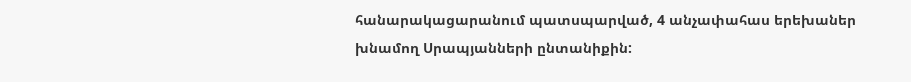հանարակացարանում պատսպարված, 4 անչափահաս երեխաներ խնամող Սրապյանների ընտանիքին: